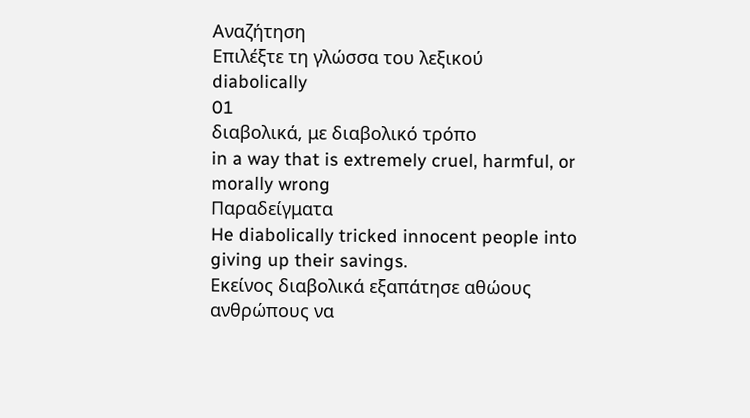Αναζήτηση
Επιλέξτε τη γλώσσα του λεξικού
diabolically
01
διαβολικά, με διαβολικό τρόπο
in a way that is extremely cruel, harmful, or morally wrong
Παραδείγματα
He diabolically tricked innocent people into giving up their savings.
Εκείνος διαβολικά εξαπάτησε αθώους ανθρώπους να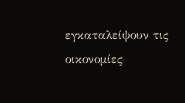εγκαταλείψουν τις οικονομίες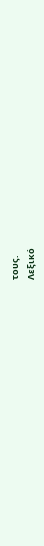τους.
Λεξικό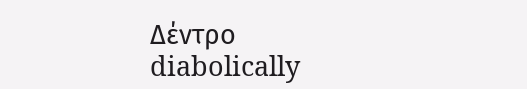Δέντρο
diabolically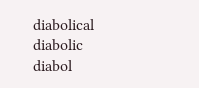diabolical
diabolic
diabol